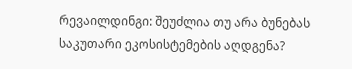რევაილდინგი: შეუძლია თუ არა ბუნებას საკუთარი ეკოსისტემების აღდგენა?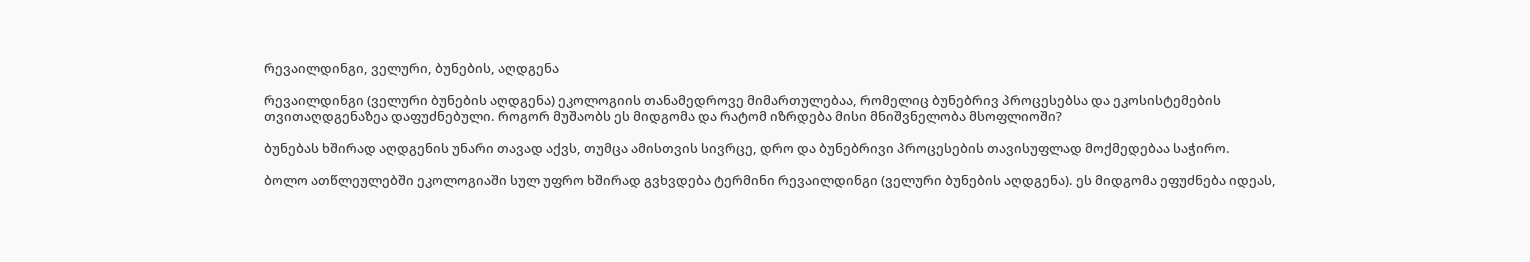რევაილდინგი, ველური, ბუნების, აღდგენა

რევაილდინგი (ველური ბუნების აღდგენა) ეკოლოგიის თანამედროვე მიმართულებაა, რომელიც ბუნებრივ პროცესებსა და ეკოსისტემების თვითაღდგენაზეა დაფუძნებული. როგორ მუშაობს ეს მიდგომა და რატომ იზრდება მისი მნიშვნელობა მსოფლიოში?

ბუნებას ხშირად აღდგენის უნარი თავად აქვს, თუმცა ამისთვის სივრცე, დრო და ბუნებრივი პროცესების თავისუფლად მოქმედებაა საჭირო.

ბოლო ათწლეულებში ეკოლოგიაში სულ უფრო ხშირად გვხვდება ტერმინი რევაილდინგი (ველური ბუნების აღდგენა). ეს მიდგომა ეფუძნება იდეას,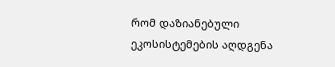რომ დაზიანებული ეკოსისტემების აღდგენა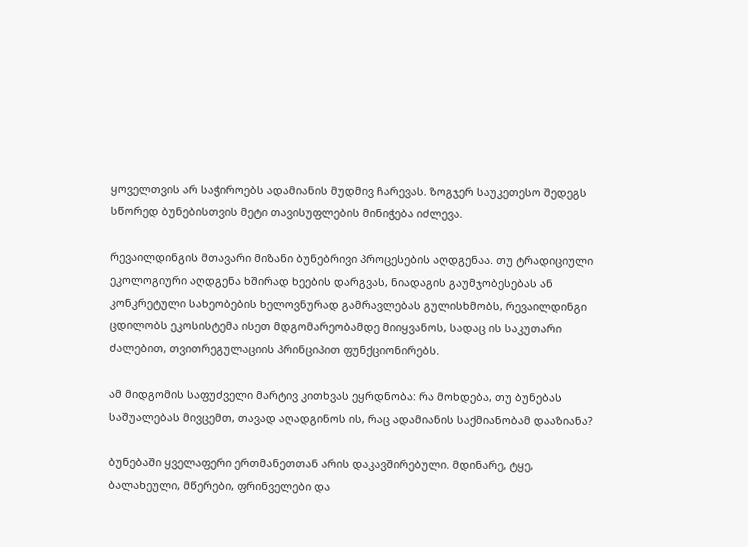ყოველთვის არ საჭიროებს ადამიანის მუდმივ ჩარევას. ზოგჯერ საუკეთესო შედეგს სწორედ ბუნებისთვის მეტი თავისუფლების მინიჭება იძლევა.

რევაილდინგის მთავარი მიზანი ბუნებრივი პროცესების აღდგენაა. თუ ტრადიციული ეკოლოგიური აღდგენა ხშირად ხეების დარგვას, ნიადაგის გაუმჯობესებას ან კონკრეტული სახეობების ხელოვნურად გამრავლებას გულისხმობს, რევაილდინგი ცდილობს ეკოსისტემა ისეთ მდგომარეობამდე მიიყვანოს, სადაც ის საკუთარი ძალებით, თვითრეგულაციის პრინციპით ფუნქციონირებს.

ამ მიდგომის საფუძველი მარტივ კითხვას ეყრდნობა: რა მოხდება, თუ ბუნებას საშუალებას მივცემთ, თავად აღადგინოს ის, რაც ადამიანის საქმიანობამ დააზიანა?

ბუნებაში ყველაფერი ერთმანეთთან არის დაკავშირებული. მდინარე, ტყე, ბალახეული, მწერები, ფრინველები და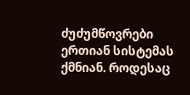ძუძუმწოვრები ერთიან სისტემას ქმნიან. როდესაც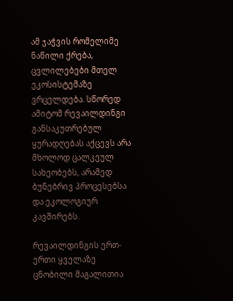ამ ჯაჭვის რომელიმე ნაწილი ქრება, ცვლილებები მთელ ეკოსისტემაზე ვრცელდება. სწორედ ამიტომ რევაილდინგი განსაკუთრებულ ყურადღებას აქცევს არა მხოლოდ ცალკეულ სახეობებს, არამედ ბუნებრივ პროცესებსა და ეკოლოგიურ კავშირებს.

რევაილდინგის ერთ-ერთი ყველაზე ცნობილი მაგალითია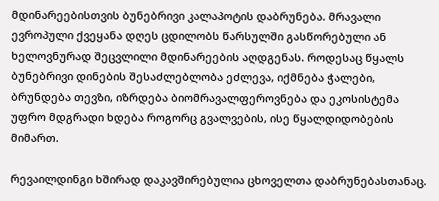მდინარეებისთვის ბუნებრივი კალაპოტის დაბრუნება. მრავალი ევროპული ქვეყანა დღეს ცდილობს წარსულში გასწორებული ან ხელოვნურად შეცვლილი მდინარეების აღდგენას. როდესაც წყალს ბუნებრივი დინების შესაძლებლობა ეძლევა, იქმნება ჭალები, ბრუნდება თევზი, იზრდება ბიომრავალფეროვნება და ეკოსისტემა უფრო მდგრადი ხდება როგორც გვალვების, ისე წყალდიდობების მიმართ.

რევაილდინგი ხშირად დაკავშირებულია ცხოველთა დაბრუნებასთანაც.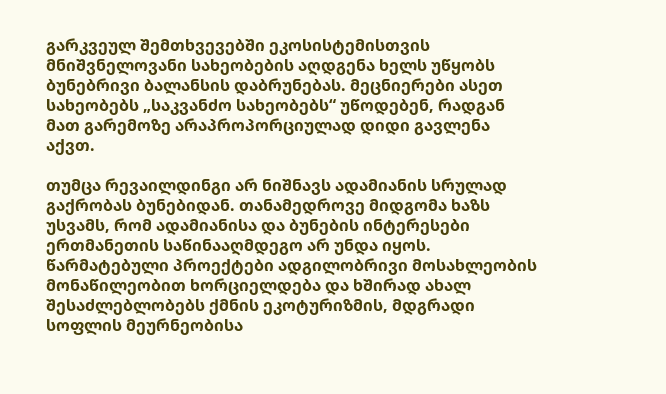გარკვეულ შემთხვევებში ეკოსისტემისთვის მნიშვნელოვანი სახეობების აღდგენა ხელს უწყობს ბუნებრივი ბალანსის დაბრუნებას. მეცნიერები ასეთ სახეობებს „საკვანძო სახეობებს“ უწოდებენ, რადგან მათ გარემოზე არაპროპორციულად დიდი გავლენა აქვთ.

თუმცა რევაილდინგი არ ნიშნავს ადამიანის სრულად გაქრობას ბუნებიდან. თანამედროვე მიდგომა ხაზს უსვამს, რომ ადამიანისა და ბუნების ინტერესები ერთმანეთის საწინააღმდეგო არ უნდა იყოს. წარმატებული პროექტები ადგილობრივი მოსახლეობის მონაწილეობით ხორციელდება და ხშირად ახალ შესაძლებლობებს ქმნის ეკოტურიზმის, მდგრადი სოფლის მეურნეობისა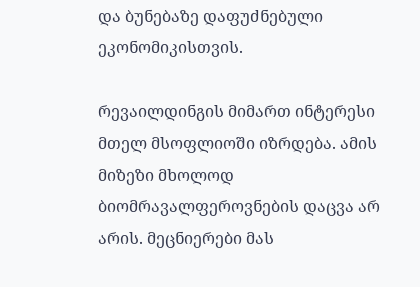და ბუნებაზე დაფუძნებული ეკონომიკისთვის.

რევაილდინგის მიმართ ინტერესი მთელ მსოფლიოში იზრდება. ამის მიზეზი მხოლოდ ბიომრავალფეროვნების დაცვა არ არის. მეცნიერები მას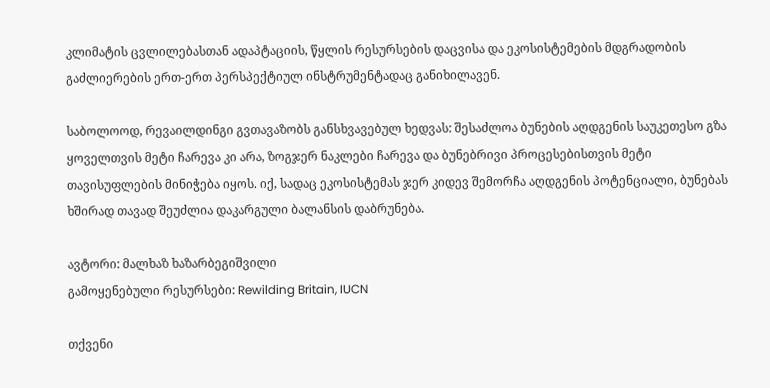კლიმატის ცვლილებასთან ადაპტაციის, წყლის რესურსების დაცვისა და ეკოსისტემების მდგრადობის გაძლიერების ერთ-ერთ პერსპექტიულ ინსტრუმენტადაც განიხილავენ.

საბოლოოდ, რევაილდინგი გვთავაზობს განსხვავებულ ხედვას: შესაძლოა ბუნების აღდგენის საუკეთესო გზა ყოველთვის მეტი ჩარევა კი არა, ზოგჯერ ნაკლები ჩარევა და ბუნებრივი პროცესებისთვის მეტი თავისუფლების მინიჭება იყოს. იქ, სადაც ეკოსისტემას ჯერ კიდევ შემორჩა აღდგენის პოტენციალი, ბუნებას ხშირად თავად შეუძლია დაკარგული ბალანსის დაბრუნება.

ავტორი: მალხაზ ხაზარბეგიშვილი
გამოყენებული რესურსები: Rewilding Britain, IUCN

თქვენი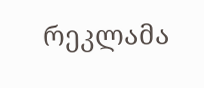რეკლამა